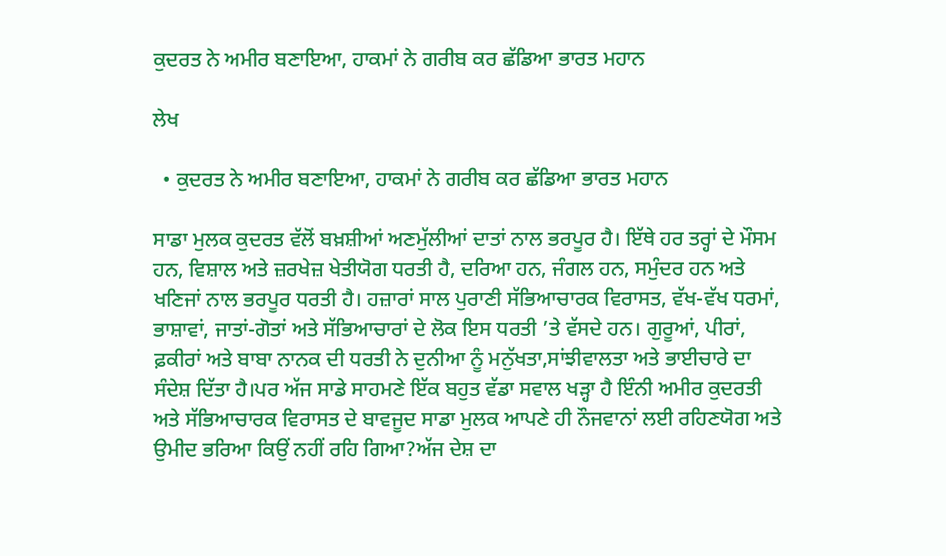ਕੁਦਰਤ ਨੇ ਅਮੀਰ ਬਣਾਇਆ, ਹਾਕਮਾਂ ਨੇ ਗਰੀਬ ਕਰ ਛੱਡਿਆ ਭਾਰਤ ਮਹਾਨ

ਲੇਖ

  • ਕੁਦਰਤ ਨੇ ਅਮੀਰ ਬਣਾਇਆ, ਹਾਕਮਾਂ ਨੇ ਗਰੀਬ ਕਰ ਛੱਡਿਆ ਭਾਰਤ ਮਹਾਨ

ਸਾਡਾ ਮੁਲਕ ਕੁਦਰਤ ਵੱਲੋਂ ਬਖ਼ਸ਼ੀਆਂ ਅਣਮੁੱਲੀਆਂ ਦਾਤਾਂ ਨਾਲ ਭਰਪੂਰ ਹੈ। ਇੱਥੇ ਹਰ ਤਰ੍ਹਾਂ ਦੇ ਮੌਸਮ ਹਨ, ਵਿਸ਼ਾਲ ਅਤੇ ਜ਼ਰਖੇਜ਼ ਖੇਤੀਯੋਗ ਧਰਤੀ ਹੈ, ਦਰਿਆ ਹਨ, ਜੰਗਲ ਹਨ, ਸਮੁੰਦਰ ਹਨ ਅਤੇ ਖਣਿਜਾਂ ਨਾਲ ਭਰਪੂਰ ਧਰਤੀ ਹੈ। ਹਜ਼ਾਰਾਂ ਸਾਲ ਪੁਰਾਣੀ ਸੱਭਿਆਚਾਰਕ ਵਿਰਾਸਤ, ਵੱਖ-ਵੱਖ ਧਰਮਾਂ, ਭਾਸ਼ਾਵਾਂ, ਜਾਤਾਂ-ਗੋਤਾਂ ਅਤੇ ਸੱਭਿਆਚਾਰਾਂ ਦੇ ਲੋਕ ਇਸ ਧਰਤੀ ’ਤੇ ਵੱਸਦੇ ਹਨ। ਗੁਰੂਆਂ, ਪੀਰਾਂ, ਫ਼ਕੀਰਾਂ ਅਤੇ ਬਾਬਾ ਨਾਨਕ ਦੀ ਧਰਤੀ ਨੇ ਦੁਨੀਆ ਨੂੰ ਮਨੁੱਖਤਾ,ਸਾਂਝੀਵਾਲਤਾ ਅਤੇ ਭਾਈਚਾਰੇ ਦਾ ਸੰਦੇਸ਼ ਦਿੱਤਾ ਹੈ।ਪਰ ਅੱਜ ਸਾਡੇ ਸਾਹਮਣੇ ਇੱਕ ਬਹੁਤ ਵੱਡਾ ਸਵਾਲ ਖੜ੍ਹਾ ਹੈ ਇੰਨੀ ਅਮੀਰ ਕੁਦਰਤੀ ਅਤੇ ਸੱਭਿਆਚਾਰਕ ਵਿਰਾਸਤ ਦੇ ਬਾਵਜੂਦ ਸਾਡਾ ਮੁਲਕ ਆਪਣੇ ਹੀ ਨੌਜਵਾਨਾਂ ਲਈ ਰਹਿਣਯੋਗ ਅਤੇ ਉਮੀਦ ਭਰਿਆ ਕਿਉਂ ਨਹੀਂ ਰਹਿ ਗਿਆ?ਅੱਜ ਦੇਸ਼ ਦਾ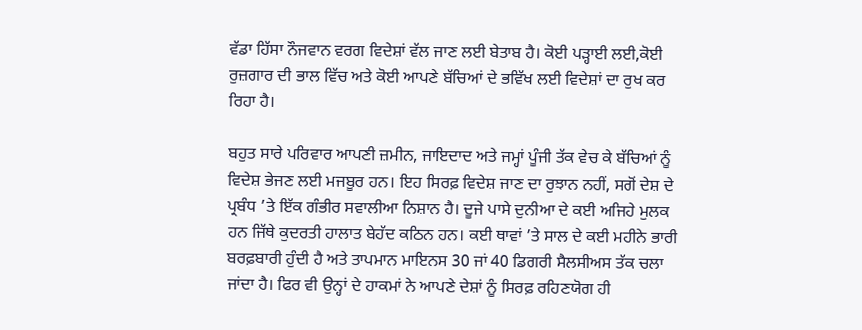ਵੱਡਾ ਹਿੱਸਾ ਨੌਜਵਾਨ ਵਰਗ ਵਿਦੇਸ਼ਾਂ ਵੱਲ ਜਾਣ ਲਈ ਬੇਤਾਬ ਹੈ। ਕੋਈ ਪੜ੍ਹਾਈ ਲਈ,ਕੋਈ ਰੁਜ਼ਗਾਰ ਦੀ ਭਾਲ ਵਿੱਚ ਅਤੇ ਕੋਈ ਆਪਣੇ ਬੱਚਿਆਂ ਦੇ ਭਵਿੱਖ ਲਈ ਵਿਦੇਸ਼ਾਂ ਦਾ ਰੁਖ ਕਰ ਰਿਹਾ ਹੈ।

ਬਹੁਤ ਸਾਰੇ ਪਰਿਵਾਰ ਆਪਣੀ ਜ਼ਮੀਨ, ਜਾਇਦਾਦ ਅਤੇ ਜਮ੍ਹਾਂ ਪੂੰਜੀ ਤੱਕ ਵੇਚ ਕੇ ਬੱਚਿਆਂ ਨੂੰ ਵਿਦੇਸ਼ ਭੇਜਣ ਲਈ ਮਜਬੂਰ ਹਨ। ਇਹ ਸਿਰਫ਼ ਵਿਦੇਸ਼ ਜਾਣ ਦਾ ਰੁਝਾਨ ਨਹੀਂ, ਸਗੋਂ ਦੇਸ਼ ਦੇ ਪ੍ਰਬੰਧ ’ਤੇ ਇੱਕ ਗੰਭੀਰ ਸਵਾਲੀਆ ਨਿਸ਼ਾਨ ਹੈ। ਦੂਜੇ ਪਾਸੇ ਦੁਨੀਆ ਦੇ ਕਈ ਅਜਿਹੇ ਮੁਲਕ ਹਨ ਜਿੱਥੇ ਕੁਦਰਤੀ ਹਾਲਾਤ ਬੇਹੱਦ ਕਠਿਨ ਹਨ। ਕਈ ਥਾਵਾਂ ’ਤੇ ਸਾਲ ਦੇ ਕਈ ਮਹੀਨੇ ਭਾਰੀ ਬਰਫ਼ਬਾਰੀ ਹੁੰਦੀ ਹੈ ਅਤੇ ਤਾਪਮਾਨ ਮਾਇਨਸ 30 ਜਾਂ 40 ਡਿਗਰੀ ਸੈਲਸੀਅਸ ਤੱਕ ਚਲਾ ਜਾਂਦਾ ਹੈ। ਫਿਰ ਵੀ ਉਨ੍ਹਾਂ ਦੇ ਹਾਕਮਾਂ ਨੇ ਆਪਣੇ ਦੇਸ਼ਾਂ ਨੂੰ ਸਿਰਫ਼ ਰਹਿਣਯੋਗ ਹੀ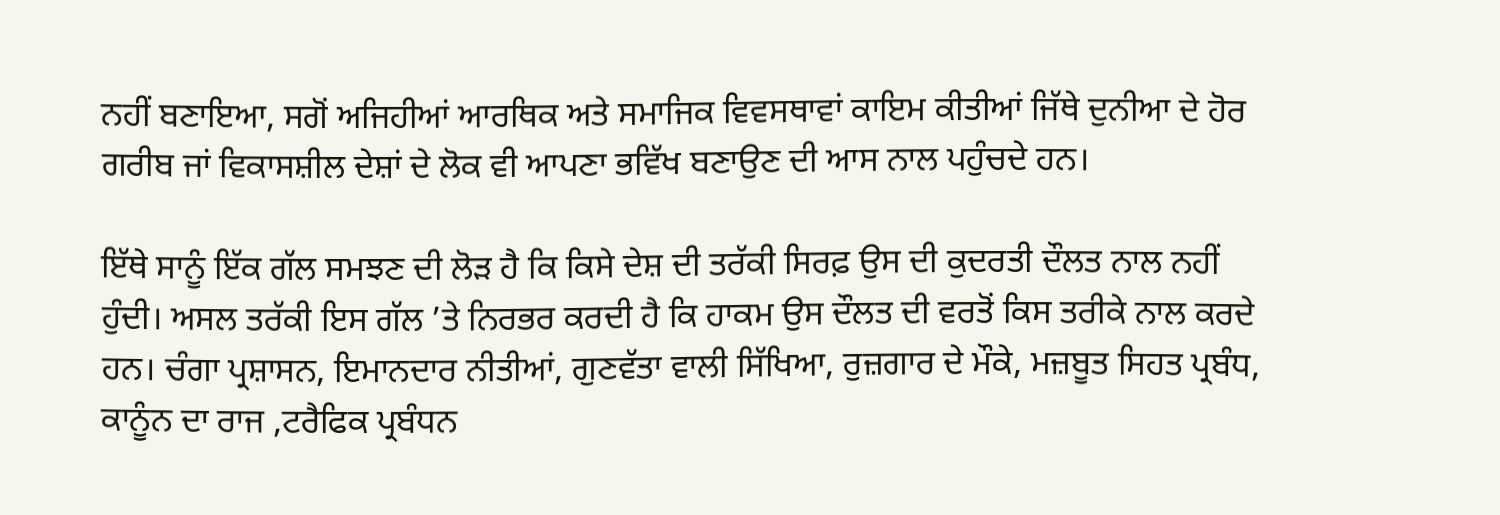ਨਹੀਂ ਬਣਾਇਆ, ਸਗੋਂ ਅਜਿਹੀਆਂ ਆਰਥਿਕ ਅਤੇ ਸਮਾਜਿਕ ਵਿਵਸਥਾਵਾਂ ਕਾਇਮ ਕੀਤੀਆਂ ਜਿੱਥੇ ਦੁਨੀਆ ਦੇ ਹੋਰ ਗਰੀਬ ਜਾਂ ਵਿਕਾਸਸ਼ੀਲ ਦੇਸ਼ਾਂ ਦੇ ਲੋਕ ਵੀ ਆਪਣਾ ਭਵਿੱਖ ਬਣਾਉਣ ਦੀ ਆਸ ਨਾਲ ਪਹੁੰਚਦੇ ਹਨ।

ਇੱਥੇ ਸਾਨੂੰ ਇੱਕ ਗੱਲ ਸਮਝਣ ਦੀ ਲੋੜ ਹੈ ਕਿ ਕਿਸੇ ਦੇਸ਼ ਦੀ ਤਰੱਕੀ ਸਿਰਫ਼ ਉਸ ਦੀ ਕੁਦਰਤੀ ਦੌਲਤ ਨਾਲ ਨਹੀਂ ਹੁੰਦੀ। ਅਸਲ ਤਰੱਕੀ ਇਸ ਗੱਲ ’ਤੇ ਨਿਰਭਰ ਕਰਦੀ ਹੈ ਕਿ ਹਾਕਮ ਉਸ ਦੌਲਤ ਦੀ ਵਰਤੋਂ ਕਿਸ ਤਰੀਕੇ ਨਾਲ ਕਰਦੇ ਹਨ। ਚੰਗਾ ਪ੍ਰਸ਼ਾਸਨ, ਇਮਾਨਦਾਰ ਨੀਤੀਆਂ, ਗੁਣਵੱਤਾ ਵਾਲੀ ਸਿੱਖਿਆ, ਰੁਜ਼ਗਾਰ ਦੇ ਮੌਕੇ, ਮਜ਼ਬੂਤ ਸਿਹਤ ਪ੍ਰਬੰਧ, ਕਾਨੂੰਨ ਦਾ ਰਾਜ ,ਟਰੈਫਿਕ ਪ੍ਰਬੰਧਨ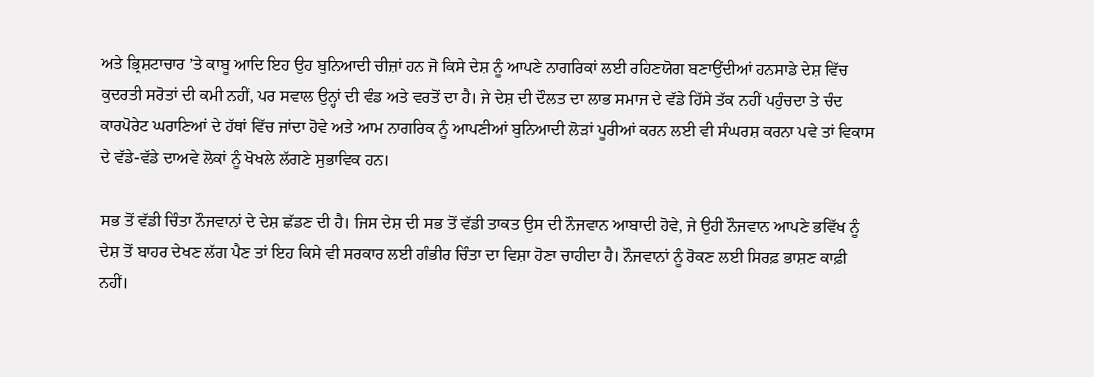ਅਤੇ ਭ੍ਰਿਸ਼ਟਾਚਾਰ ’ਤੇ ਕਾਬੂ ਆਦਿ ਇਹ ਉਹ ਬੁਨਿਆਦੀ ਚੀਜ਼ਾਂ ਹਨ ਜੋ ਕਿਸੇ ਦੇਸ਼ ਨੂੰ ਆਪਣੇ ਨਾਗਰਿਕਾਂ ਲਈ ਰਹਿਣਯੋਗ ਬਣਾਉਂਦੀਆਂ ਹਨਸਾਡੇ ਦੇਸ਼ ਵਿੱਚ ਕੁਦਰਤੀ ਸਰੋਤਾਂ ਦੀ ਕਮੀ ਨਹੀਂ, ਪਰ ਸਵਾਲ ਉਨ੍ਹਾਂ ਦੀ ਵੰਡ ਅਤੇ ਵਰਤੋਂ ਦਾ ਹੈ। ਜੇ ਦੇਸ਼ ਦੀ ਦੌਲਤ ਦਾ ਲਾਭ ਸਮਾਜ ਦੇ ਵੱਡੇ ਹਿੱਸੇ ਤੱਕ ਨਹੀਂ ਪਹੁੰਚਦਾ ਤੇ ਚੰਦ ਕਾਰਪੋਰੇਟ ਘਰਾਣਿਆਂ ਦੇ ਹੱਥਾਂ ਵਿੱਚ ਜਾਂਦਾ ਹੋਵੇ ਅਤੇ ਆਮ ਨਾਗਰਿਕ ਨੂੰ ਆਪਣੀਆਂ ਬੁਨਿਆਦੀ ਲੋੜਾਂ ਪੂਰੀਆਂ ਕਰਨ ਲਈ ਵੀ ਸੰਘਰਸ਼ ਕਰਨਾ ਪਵੇ ਤਾਂ ਵਿਕਾਸ ਦੇ ਵੱਡੇ-ਵੱਡੇ ਦਾਅਵੇ ਲੋਕਾਂ ਨੂੰ ਖੋਖਲੇ ਲੱਗਣੇ ਸੁਭਾਵਿਕ ਹਨ।

ਸਭ ਤੋਂ ਵੱਡੀ ਚਿੰਤਾ ਨੌਜਵਾਨਾਂ ਦੇ ਦੇਸ਼ ਛੱਡਣ ਦੀ ਹੈ। ਜਿਸ ਦੇਸ਼ ਦੀ ਸਭ ਤੋਂ ਵੱਡੀ ਤਾਕਤ ਉਸ ਦੀ ਨੌਜਵਾਨ ਆਬਾਦੀ ਹੋਵੇ, ਜੇ ਉਹੀ ਨੌਜਵਾਨ ਆਪਣੇ ਭਵਿੱਖ ਨੂੰ ਦੇਸ਼ ਤੋਂ ਬਾਹਰ ਦੇਖਣ ਲੱਗ ਪੈਣ ਤਾਂ ਇਹ ਕਿਸੇ ਵੀ ਸਰਕਾਰ ਲਈ ਗੰਭੀਰ ਚਿੰਤਾ ਦਾ ਵਿਸ਼ਾ ਹੋਣਾ ਚਾਹੀਦਾ ਹੈ। ਨੌਜਵਾਨਾਂ ਨੂੰ ਰੋਕਣ ਲਈ ਸਿਰਫ਼ ਭਾਸ਼ਣ ਕਾਫ਼ੀ ਨਹੀਂ।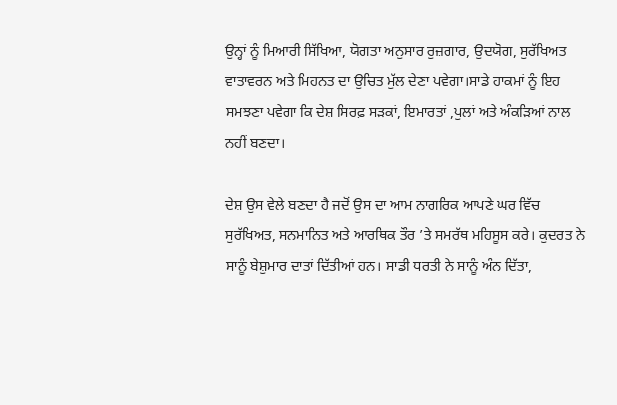ਉਨ੍ਹਾਂ ਨੂੰ ਮਿਆਰੀ ਸਿੱਖਿਆ, ਯੋਗਤਾ ਅਨੁਸਾਰ ਰੁਜ਼ਗਾਰ, ਉਦਯੋਗ, ਸੁਰੱਖਿਅਤ ਵਾਤਾਵਰਨ ਅਤੇ ਮਿਹਨਤ ਦਾ ਉਚਿਤ ਮੁੱਲ ਦੇਣਾ ਪਵੇਗਾ।ਸਾਡੇ ਹਾਕਮਾਂ ਨੂੰ ਇਹ ਸਮਝਣਾ ਪਵੇਗਾ ਕਿ ਦੇਸ਼ ਸਿਰਫ਼ ਸੜਕਾਂ, ਇਮਾਰਤਾਂ ,ਪੁਲਾਂ ਅਤੇ ਅੰਕੜਿਆਂ ਨਾਲ ਨਹੀਂ ਬਣਦਾ।

ਦੇਸ਼ ਉਸ ਵੇਲੇ ਬਣਦਾ ਹੈ ਜਦੋਂ ਉਸ ਦਾ ਆਮ ਨਾਗਰਿਕ ਆਪਣੇ ਘਰ ਵਿੱਚ ਸੁਰੱਖਿਅਤ, ਸਨਮਾਨਿਤ ਅਤੇ ਆਰਥਿਕ ਤੌਰ ’ਤੇ ਸਮਰੱਥ ਮਹਿਸੂਸ ਕਰੇ। ਕੁਦਰਤ ਨੇ ਸਾਨੂੰ ਬੇਸ਼ੁਮਾਰ ਦਾਤਾਂ ਦਿੱਤੀਆਂ ਹਨ। ਸਾਡੀ ਧਰਤੀ ਨੇ ਸਾਨੂੰ ਅੰਨ ਦਿੱਤਾ,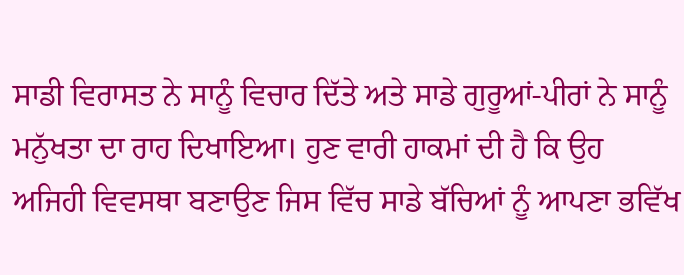ਸਾਡੀ ਵਿਰਾਸਤ ਨੇ ਸਾਨੂੰ ਵਿਚਾਰ ਦਿੱਤੇ ਅਤੇ ਸਾਡੇ ਗੁਰੂਆਂ-ਪੀਰਾਂ ਨੇ ਸਾਨੂੰ ਮਨੁੱਖਤਾ ਦਾ ਰਾਹ ਦਿਖਾਇਆ। ਹੁਣ ਵਾਰੀ ਹਾਕਮਾਂ ਦੀ ਹੈ ਕਿ ਉਹ ਅਜਿਹੀ ਵਿਵਸਥਾ ਬਣਾਉਣ ਜਿਸ ਵਿੱਚ ਸਾਡੇ ਬੱਚਿਆਂ ਨੂੰ ਆਪਣਾ ਭਵਿੱਖ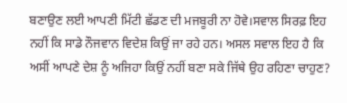ਬਣਾਉਣ ਲਈ ਆਪਣੀ ਮਿੱਟੀ ਛੱਡਣ ਦੀ ਮਜਬੂਰੀ ਨਾ ਹੋਵੇ।ਸਵਾਲ ਸਿਰਫ਼ ਇਹ ਨਹੀਂ ਕਿ ਸਾਡੇ ਨੌਜਵਾਨ ਵਿਦੇਸ਼ ਕਿਉਂ ਜਾ ਰਹੇ ਹਨ। ਅਸਲ ਸਵਾਲ ਇਹ ਹੈ ਕਿ ਅਸੀਂ ਆਪਣੇ ਦੇਸ਼ ਨੂੰ ਅਜਿਹਾ ਕਿਉਂ ਨਹੀਂ ਬਣਾ ਸਕੇ ਜਿੱਥੇ ਉਹ ਰਹਿਣਾ ਚਾਹੁਣ?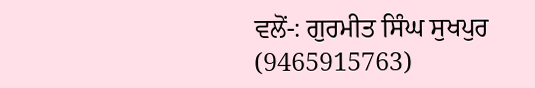ਵਲੋਂ-: ਗੁਰਮੀਤ ਸਿੰਘ ਸੁਖਪੁਰ
(9465915763)